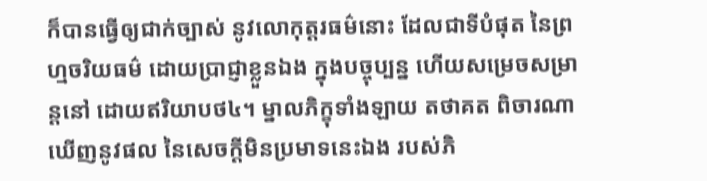ក៏បានធ្វើឲ្យជាក់ច្បាស់ នូវលោកុត្តរធម៌នោះ ដែលជាទីបំផុត នៃព្រហ្មចរិយធម៌ ដោយប្រាជ្ញាខ្លួនឯង ក្នុងបច្ចុប្បន្ន ហើយសម្រេចសម្រាន្តនៅ ដោយឥរិយាបថ៤។ ម្នាលភិក្ខុទាំងឡាយ តថាគត ពិចារណាឃើញនូវផល នៃសេចក្តីមិនប្រមាទនេះឯង របស់ភិ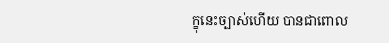ក្ខុនេះច្បាស់ហើយ បានជាពោល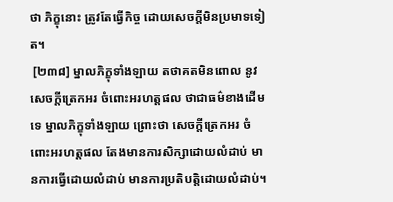ថា ភិក្ខុនោះ ត្រូវតែធ្វើកិច្ច ដោយសេចក្តីមិនប្រមាទទៀត។
 [២៣៨] ម្នាលភិក្ខុទាំងឡាយ តថាគតមិនពោល នូវសេចក្តីត្រេកអរ ចំពោះអរហត្តផល ថាជាធម៌ខាងដើមទេ ម្នាលភិក្ខុទាំងឡាយ ព្រោះថា សេចក្តីត្រេកអរ ចំពោះអរហត្តផល តែងមានការសិក្សាដោយលំដាប់ មានការធ្វើដោយលំដាប់ មានការប្រតិបត្តិដោយលំដាប់។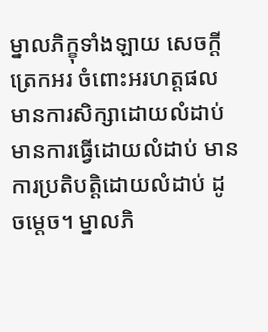ម្នាលភិក្ខុទាំងឡាយ សេចក្តីត្រេកអរ ចំពោះអរហត្តផល មានការសិក្សាដោយលំដាប់ មានការធ្វើដោយលំដាប់ មានការប្រតិបត្តិដោយលំដាប់ ដូចម្តេច។ ម្នាលភិ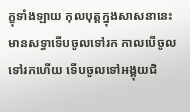ក្ខុទាំងឡាយ កុលបុត្តក្នុងសាសនានេះ មានសទ្ធាទើបចូលទៅរក កាលបើចូលទៅរកហើយ ទើបចូលទៅអង្គុយជិ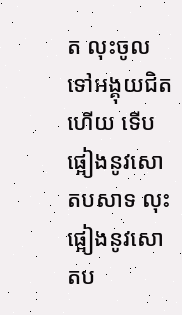ត លុះចូលទៅអង្គុយជិតហើយ ទើបផ្អៀងនូវសោតបសាទ លុះផ្អៀងនូវសោតប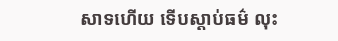សាទហើយ ទើបស្តាប់ធម៌ លុះ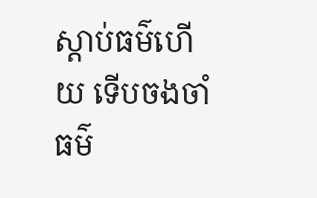ស្តាប់ធម៌ហើយ ទើបចងចាំធម៌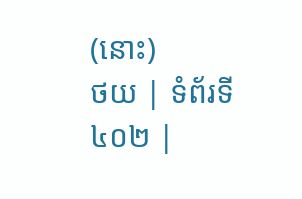(នោះ)
ថយ | ទំព័រទី ៤០២ |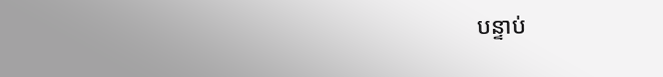បន្ទាប់